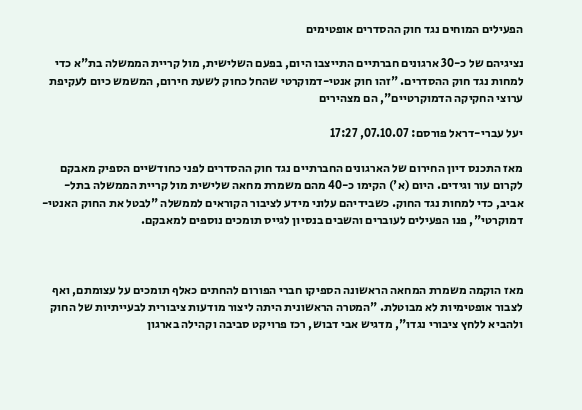הפעילים המוחים נגד חוק ההסדרים אופטימים

נציגיהם של כ-30 ארגונים חברתיים התייצבו היום, בפעם השלישית, מול קריית הממשלה בת"א כדי למחות נגד חוק ההסדרים. "זהו חוק אנטי-דמוקרטי שהחל כחוק לשעת חירום, המשמש כיום לעקיפת ערוצי החקיקה הדמוקרטיים", הם מצהירים

יעל עברי-דראל פורסם: 07.10.07, 17:27

מאז התכנס דיון החירום של הארגונים החברתיים נגד חוק ההסדרים לפני כחודשיים הספיק מאבקם לקרום עור וגידים. היום (א') הקימו כ-40 מהם משמרת מחאה שלישית מול קריית הממשלה בתל-אביב, כדי למחות נגד החוק. כשבידיהם עלוני מידע לציבור הקוראים לממשלה "לבטל את החוק האנטי-דמוקרטי", פנו הפעילים לעוברים והשבים בנסיון לגייס תומכים נוספים למאבקם.



מאז הוקמה משמרת המחאה הראשונה הספיקו חברי הפורום להחתים כאלף תומכים על עצומתם, ואף לצבור אופטימיות לא מבוטלת. "המטרה הראשונית היתה ליצור מודעות ציבורית לבעייתיות של החוק ולהביא ללחץ ציבורי נגדו", מדגיש אבי דבוש, רכז פרויקט סביבה וקהילה בארגון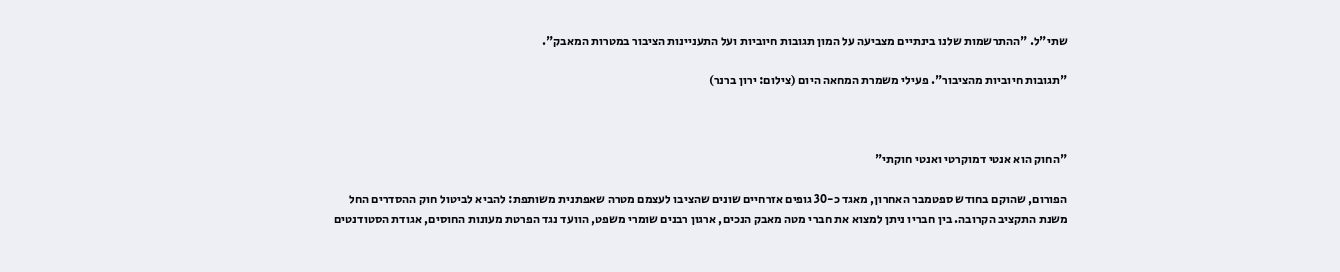שתי"ל. "ההתרשמות שלנו בינתיים מצביעה על המון תגובות חיוביות ועל התעניינות הציבור במטרות המאבק".

"תגובות חיוביות מהציבור". פעילי משמרת המחאה היום (צילום: ירון ברנר)



"החוק הוא אנטי דמוקרטי ואנטי חוקתי"

הפורום, שהוקם בחודש ספטמבר האחרון, מאגד כ-30 גופים אזרחיים שונים שהציבו לעצמם מטרה שאפתנית משותפת: להביא לביטול חוק ההסדרים החל משנת התקציב הקרובה. בין חבריו ניתן למצוא את חברי מטה מאבק הנכים, ארגון רבנים שומרי משפט, הוועד נגד הפרטת מעונות החוסים, אגודת הסטודנטים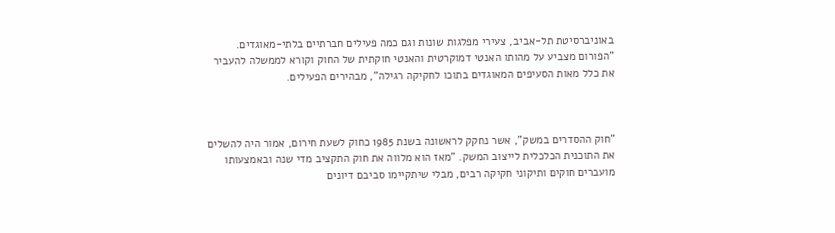באוניברסיטת תל-אביב, צעירי מפלגות שונות וגם כמה פעילים חברתיים בלתי-מאוגדים. "הפורום מצביע על מהותו האנטי דמוקרטית והאנטי חוקתית של החוק וקורא לממשלה להעביר את כלל מאות הסעיפים המאוגדים בתוכו לחקיקה רגילה", מבהירים הפעילים.



"חוק ההסדרים במשק", אשר נחקק לראשונה בשנת 1985 כחוק לשעת חירום, אמור היה להשלים את התוכנית הכלכלית לייצוב המשק. "מאז הוא מלווה את חוק התקציב מדי שנה ובאמצעותו מועברים חוקים ותיקוני חקיקה רבים, מבלי שיתקיימו סביבם דיונים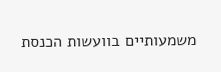משמעותיים בוועשות הכנסת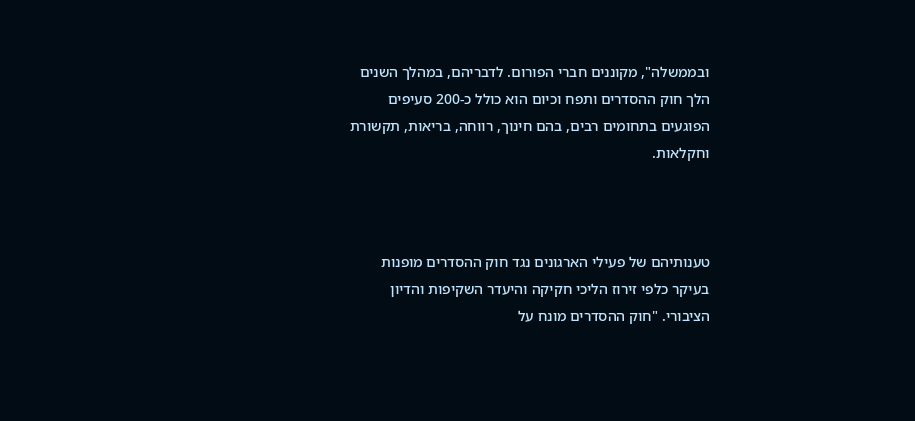ובממשלה", מקוננים חברי הפורום. לדבריהם, במהלך השנים הלך חוק ההסדרים ותפח וכיום הוא כולל כ-200 סעיפים הפוגעים בתחומים רבים, בהם חינוך, רווחה, בריאות, תקשורת וחקלאות.



טענותיהם של פעילי הארגונים נגד חוק ההסדרים מופנות בעיקר כלפי זירוז הליכי חקיקה והיעדר השקיפות והדיון הציבורי. "חוק ההסדרים מונח על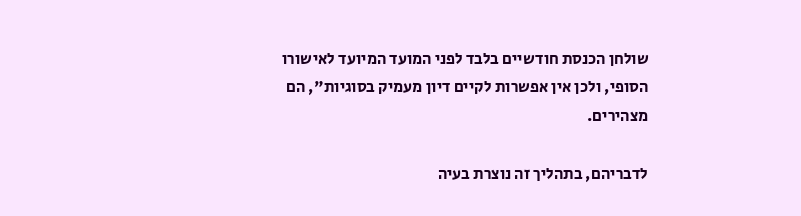שולחן הכנסת חודשיים בלבד לפני המועד המיועד לאישורו הסופי, ולכן אין אפשרות לקיים דיון מעמיק בסוגיות", הם מצהירים.

לדבריהם, בתהליך זה נוצרת בעיה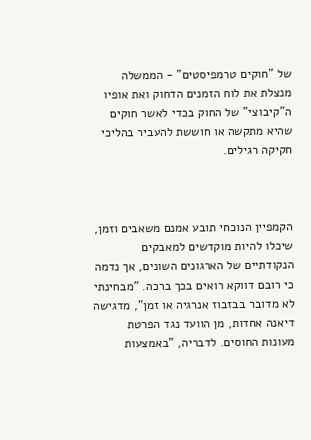של "חוקים טרמפיסטים" - הממשלה מנצלת את לוח הזמנים הדחוק ואת אופיו ה"קיבוצי" של החוק בכדי לאשר חוקים שהיא מתקשה או חוששת להעביר בהליכי חקיקה רגילים.



הקמפיין הנוכחי תובע אמנם משאבים וזמן, שיכלו להיות מוקדשים למאבקים הנקודתיים של הארגונים השונים, אך נדמה כי רובם דווקא רואים בכך ברכה. "מבחינתי לא מדובר בבזבוז אנרגיה או זמן", מדגישה דיאנה אחדות, מן הוועד נגד הפרטת מעונות החוסים. לדבריה, "באמצעות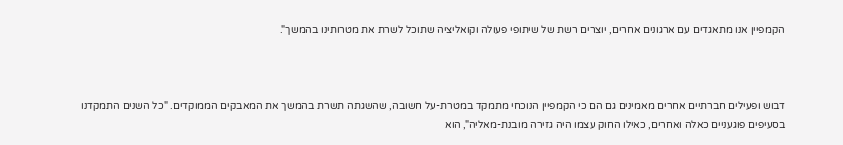הקמפיין אנו מתאגדים עם ארגונים אחרים, יוצרים רשת של שיתופי פעולה וקואליציה שתוכל לשרת את מטרותינו בהמשך".



דבוש ופעילים חברתיים אחרים מאמינים גם הם כי הקמפיין הנוכחי מתמקד במטרת-על חשובה, שהשגתה תשרת בהמשך את המאבקים הממוקדים. "כל השנים התמקדנו בסעיפים פוגעניים כאלה ואחרים, כאילו החוק עצמו היה גזירה מובנת-מאליה", הוא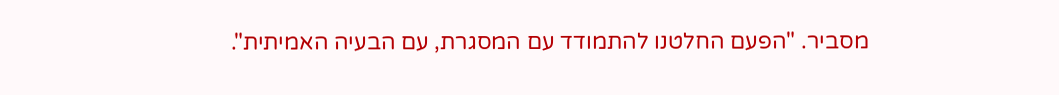מסביר. "הפעם החלטנו להתמודד עם המסגרת, עם הבעיה האמיתית".